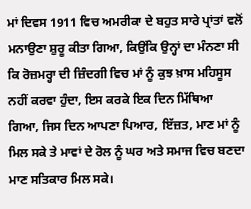ਮਾਂ ਦਿਵਸ 1911 ਵਿਚ ਅਮਰੀਕਾ ਦੇ ਬਹੁਤ ਸਾਰੇ ਪ੍ਰਾਂਤਾਂ ਵਲੋਂ ਮਨਾਉਣਾ ਸ਼ੁਰੂ ਕੀਤਾ ਗਿਆ, ਕਿਉਂਕਿ ਉਨ੍ਹਾਂ ਦਾ ਮੰਨਣਾ ਸੀ ਕਿ ਰੋਜ਼ਮਰ੍ਹਾ ਦੀ ਜ਼ਿੰਦਗੀ ਵਿਚ ਮਾਂ ਨੂੰ ਕੁਝ ਖ਼ਾਸ ਮਹਿਸੂਸ ਨਹੀਂ ਕਰਵਾ ਹੁੰਦਾ, ਇਸ ਕਰਕੇ ਇਕ ਦਿਨ ਮਿੱਥਿਆ ਗਿਆ, ਜਿਸ ਦਿਨ ਆਪਣਾ ਪਿਆਰ, ਇੱਜ਼ਤ, ਮਾਣ ਮਾਂ ਨੂੰ ਮਿਲ ਸਕੇ ਤੇ ਮਾਵਾਂ ਦੇ ਰੋਲ ਨੂੰ ਘਰ ਅਤੇ ਸਮਾਜ ਵਿਚ ਬਣਦਾ ਮਾਣ ਸਤਿਕਾਰ ਮਿਲ ਸਕੇ।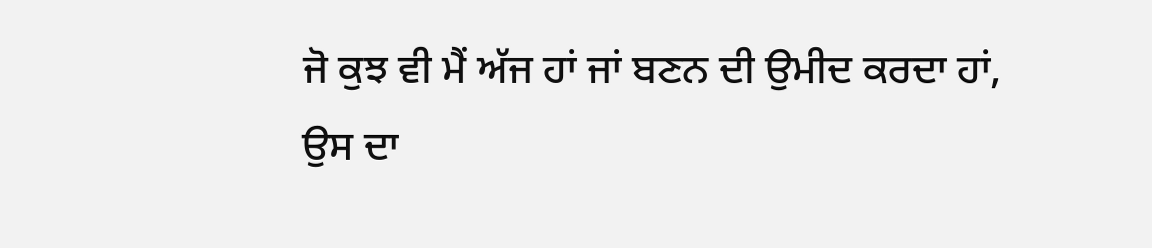ਜੋ ਕੁਝ ਵੀ ਮੈਂ ਅੱਜ ਹਾਂ ਜਾਂ ਬਣਨ ਦੀ ਉਮੀਦ ਕਰਦਾ ਹਾਂ, ਉਸ ਦਾ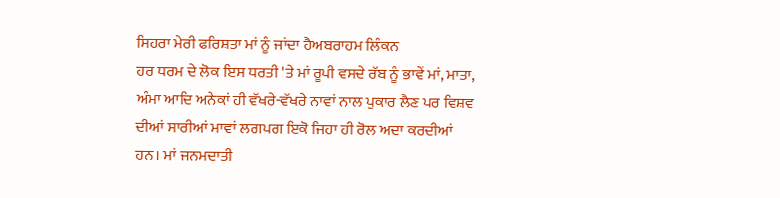ਸਿਹਰਾ ਮੇਰੀ ਫਰਿਸ਼ਤਾ ਮਾਂ ਨੂੰ ਜਾਂਦਾ ਹੈਅਬਰਾਹਮ ਲਿੰਕਨ
ਹਰ ਧਰਮ ਦੇ ਲੋਕ ਇਸ ਧਰਤੀ 'ਤੇ ਮਾਂ ਰੂਪੀ ਵਸਦੇ ਰੱਬ ਨੂੰ ਭਾਵੇਂ ਮਾਂ, ਮਾਤਾ, ਅੰਮਾ ਆਦਿ ਅਨੇਕਾਂ ਹੀ ਵੱਖਰੇ-ਵੱਖਰੇ ਨਾਵਾਂ ਨਾਲ ਪੁਕਾਰ ਲੈਣ ਪਰ ਵਿਸ਼ਵ ਦੀਆਂ ਸਾਰੀਆਂ ਮਾਵਾਂ ਲਗਪਗ ਇਕੋ ਜਿਹਾ ਹੀ ਰੋਲ ਅਦਾ ਕਰਦੀਆਂ ਹਨ। ਮਾਂ ਜਨਮਦਾਤੀ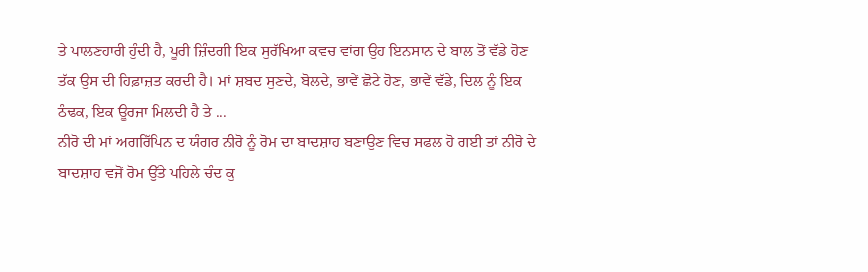ਤੇ ਪਾਲਣਹਾਰੀ ਹੁੰਦੀ ਹੈ, ਪੂਰੀ ਜ਼ਿੰਦਗੀ ਇਕ ਸੁਰੱਖਿਆ ਕਵਚ ਵਾਂਗ ਉਹ ਇਨਸਾਨ ਦੇ ਬਾਲ ਤੋਂ ਵੱਡੇ ਹੋਣ ਤੱਕ ਉਸ ਦੀ ਹਿਫ਼ਾਜ਼ਤ ਕਰਦੀ ਹੈ। ਮਾਂ ਸ਼ਬਦ ਸੁਣਦੇ, ਬੋਲਦੇ, ਭਾਵੇਂ ਛੋਟੇ ਹੋਣ, ਭਾਵੇਂ ਵੱਡੇ, ਦਿਲ ਨੂੰ ਇਕ ਠੰਢਕ, ਇਕ ਊਰਜਾ ਮਿਲਦੀ ਹੈ ਤੇ ...
ਨੀਰੋ ਦੀ ਮਾਂ ਅਗਰਿੱਪਿਨ ਦ ਯੰਗਰ ਨੀਰੋ ਨੂੰ ਰੋਮ ਦਾ ਬਾਦਸ਼ਾਹ ਬਣਾਉਣ ਵਿਚ ਸਫਲ ਹੋ ਗਈ ਤਾਂ ਨੀਰੋ ਦੇ ਬਾਦਸ਼ਾਹ ਵਜੋਂ ਰੋਮ ਉੱਤੇ ਪਹਿਲੇ ਚੰਦ ਕੁ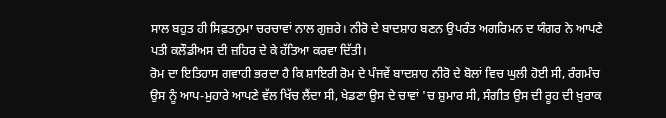ਸਾਲ ਬਹੁਤ ਹੀ ਸਿਫ਼ਤਨੁਮਾ ਚਰਚਾਵਾਂ ਨਾਲ ਗੁਜ਼ਰੇ। ਨੀਰੋ ਦੇ ਬਾਦਸ਼ਾਹ ਬਣਨ ਉਪਰੰਤ ਅਗਰਿਮਨ ਦ ਯੰਗਰ ਨੇ ਆਪਣੇ ਪਤੀ ਕਲੌਡੀਅਸ ਦੀ ਜ਼ਹਿਰ ਦੇ ਕੇ ਹੱਤਿਆ ਕਰਵਾ ਦਿੱਤੀ।
ਰੋਮ ਦਾ ਇਤਿਹਾਸ ਗਵਾਹੀ ਭਰਦਾ ਹੈ ਕਿ ਸ਼ਾਇਰੀ ਰੋਮ ਦੇ ਪੰਜਵੇਂ ਬਾਦਸ਼ਾਹ ਨੀਰੋ ਦੇ ਬੋਲਾਂ ਵਿਚ ਘੁਲੀ ਹੋਈ ਸੀ, ਰੰਗਮੰਚ ਉਸ ਨੂੰ ਆਪ-ਮੁਹਾਰੇ ਆਪਣੇ ਵੱਲ ਖਿੱਚ ਲੈਂਦਾ ਸੀ, ਖੇਡਣਾ ਉਸ ਦੇ ਚਾਵਾਂ 'ਚ ਸ਼ੁਮਾਰ ਸੀ, ਸੰਗੀਤ ਉਸ ਦੀ ਰੂਹ ਦੀ ਖ਼ੁਰਾਕ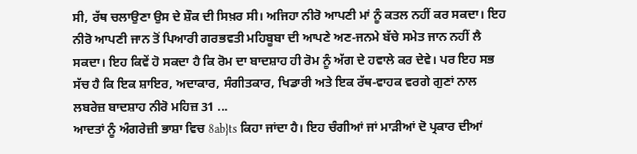ਸੀ, ਰੱਥ ਚਲਾਉਣਾ ਉਸ ਦੇ ਸ਼ੌਕ ਦੀ ਸਿਖ਼ਰ ਸੀ। ਅਜਿਹਾ ਨੀਰੋ ਆਪਣੀ ਮਾਂ ਨੂੰ ਕਤਲ ਨਹੀਂ ਕਰ ਸਕਦਾ। ਇਹ ਨੀਰੋ ਆਪਣੀ ਜਾਨ ਤੋਂ ਪਿਆਰੀ ਗਰਭਵਤੀ ਮਹਿਬੂਬਾ ਦੀ ਆਪਣੇ ਅਣ-ਜਨਮੇ ਬੱਚੇ ਸਮੇਤ ਜਾਨ ਨਹੀਂ ਲੈ ਸਕਦਾ। ਇਹ ਕਿਵੇਂ ਹੋ ਸਕਦਾ ਹੈ ਕਿ ਰੋਮ ਦਾ ਬਾਦਸ਼ਾਹ ਹੀ ਰੋਮ ਨੂੰ ਅੱਗ ਦੇ ਹਵਾਲੇ ਕਰ ਦੇਵੇ। ਪਰ ਇਹ ਸਭ ਸੱਚ ਹੈ ਕਿ ਇਕ ਸ਼ਾਇਰ, ਅਦਾਕਾਰ, ਸੰਗੀਤਕਾਰ, ਖਿਡਾਰੀ ਅਤੇ ਇਕ ਰੱਥ-ਵਾਹਕ ਵਰਗੇ ਗੁਣਾਂ ਨਾਲ ਲਬਰੇਜ਼ ਬਾਦਸ਼ਾਹ ਨੀਰੋ ਮਹਿਜ਼ 31 ...
ਆਦਤਾਂ ਨੂੰ ਅੰਗਰੇਜ਼ੀ ਭਾਸ਼ਾ ਵਿਚ 8ab}ts ਕਿਹਾ ਜਾਂਦਾ ਹੈ। ਇਹ ਚੰਗੀਆਂ ਜਾਂ ਮਾੜੀਆਂ ਦੋ ਪ੍ਰਕਾਰ ਦੀਆਂ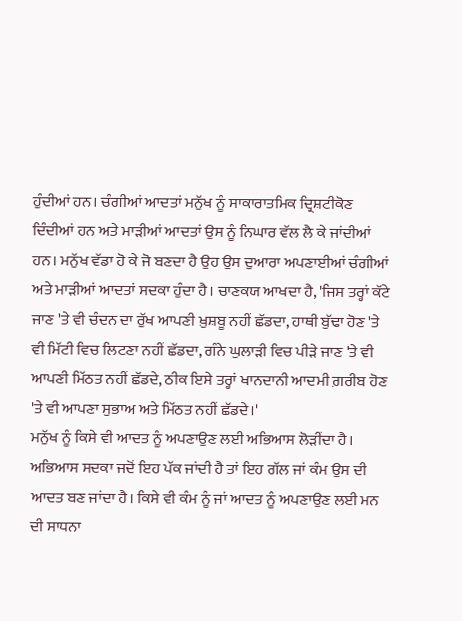ਹੁੰਦੀਆਂ ਹਨ। ਚੰਗੀਆਂ ਆਦਤਾਂ ਮਨੁੱਖ ਨੂੰ ਸਾਕਾਰਾਤਮਿਕ ਦ੍ਰਿਸ਼ਟੀਕੋਣ ਦਿੰਦੀਆਂ ਹਨ ਅਤੇ ਮਾੜੀਆਂ ਆਦਤਾਂ ਉਸ ਨੂੰ ਨਿਘਾਰ ਵੱਲ ਲੈ ਕੇ ਜਾਂਦੀਆਂ ਹਨ। ਮਨੁੱਖ ਵੱਡਾ ਹੋ ਕੇ ਜੋ ਬਣਦਾ ਹੈ ਉਹ ਉਸ ਦੁਆਰਾ ਅਪਣਾਈਆਂ ਚੰਗੀਆਂ ਅਤੇ ਮਾੜੀਆਂ ਆਦਤਾਂ ਸਦਕਾ ਹੁੰਦਾ ਹੈ। ਚਾਣਕਯ ਆਖਦਾ ਹੈ, 'ਜਿਸ ਤਰ੍ਹਾਂ ਕੱਟੇ ਜਾਣ 'ਤੇ ਵੀ ਚੰਦਨ ਦਾ ਰੁੱਖ ਆਪਣੀ ਖ਼ੁਸ਼ਬੂ ਨਹੀਂ ਛੱਡਦਾ, ਹਾਥੀ ਬੁੱਢਾ ਹੋਣ 'ਤੇ ਵੀ ਮਿੱਟੀ ਵਿਚ ਲਿਟਣਾ ਨਹੀਂ ਛੱਡਦਾ, ਗੰਨੇ ਘੁਲਾੜੀ ਵਿਚ ਪੀੜੇ ਜਾਣ 'ਤੇ ਵੀ ਆਪਣੀ ਮਿੱਠਤ ਨਹੀਂ ਛੱਡਦੇ, ਠੀਕ ਇਸੇ ਤਰ੍ਹਾਂ ਖਾਨਦਾਨੀ ਆਦਮੀ ਗ਼ਰੀਬ ਹੋਣ 'ਤੇ ਵੀ ਆਪਣਾ ਸੁਭਾਅ ਅਤੇ ਮਿੱਠਤ ਨਹੀਂ ਛੱਡਦੇ।'
ਮਨੁੱਖ ਨੂੰ ਕਿਸੇ ਵੀ ਆਦਤ ਨੂੰ ਅਪਣਾਉਣ ਲਈ ਅਭਿਆਸ ਲੋੜੀਂਦਾ ਹੈ। ਅਭਿਆਸ ਸਦਕਾ ਜਦੋਂ ਇਹ ਪੱਕ ਜਾਂਦੀ ਹੈ ਤਾਂ ਇਹ ਗੱਲ ਜਾਂ ਕੰਮ ਉਸ ਦੀ ਆਦਤ ਬਣ ਜਾਂਦਾ ਹੈ। ਕਿਸੇ ਵੀ ਕੰਮ ਨੂੰ ਜਾਂ ਆਦਤ ਨੂੰ ਅਪਣਾਉਣ ਲਈ ਮਨ ਦੀ ਸਾਧਨਾ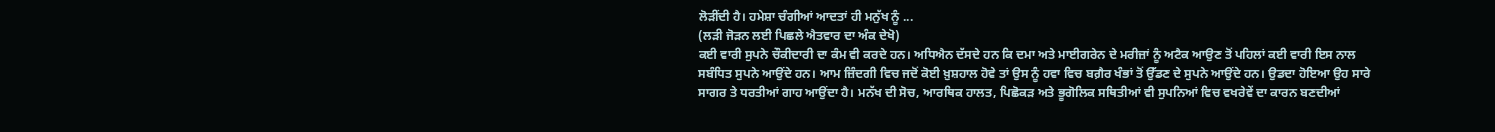ਲੋੜੀਂਦੀ ਹੈ। ਹਮੇਸ਼ਾ ਚੰਗੀਆਂ ਆਦਤਾਂ ਹੀ ਮਨੁੱਖ ਨੂੰ ...
(ਲੜੀ ਜੋੜਨ ਲਈ ਪਿਛਲੇ ਐਤਵਾਰ ਦਾ ਅੰਕ ਦੇਖੋ)
ਕਈ ਵਾਰੀ ਸੁਪਨੇ ਚੌਕੀਦਾਰੀ ਦਾ ਕੰਮ ਵੀ ਕਰਦੇ ਹਨ। ਅਧਿਐਨ ਦੱਸਦੇ ਹਨ ਕਿ ਦਮਾ ਅਤੇ ਮਾਈਗਰੇਨ ਦੇ ਮਰੀਜ਼ਾਂ ਨੂੰ ਅਟੈਕ ਆਉਣ ਤੋਂ ਪਹਿਲਾਂ ਕਈ ਵਾਰੀ ਇਸ ਨਾਲ ਸਬੰਧਿਤ ਸੁਪਨੇ ਆਉਂਦੇ ਹਨ। ਆਮ ਜ਼ਿੰਦਗੀ ਵਿਚ ਜਦੋਂ ਕੋਈ ਖ਼ੁਸ਼ਹਾਲ ਹੋਵੇ ਤਾਂ ਉਸ ਨੂੰ ਹਵਾ ਵਿਚ ਬਗ਼ੈਰ ਖੰਭਾਂ ਤੋਂ ਉੱਡਣ ਦੇ ਸੁਪਨੇ ਆਉਂਦੇ ਹਨ। ਉਡਦਾ ਹੋਇਆ ਉਹ ਸਾਰੇ ਸਾਗਰ ਤੇ ਧਰਤੀਆਂ ਗਾਹ ਆਉਂਦਾ ਹੈ। ਮਨੱਖ ਦੀ ਸੋਚ, ਆਰਥਿਕ ਹਾਲਤ, ਪਿਛੋਕੜ ਅਤੇ ਭੂਗੋਲਿਕ ਸਥਿਤੀਆਂ ਵੀ ਸੁਪਨਿਆਂ ਵਿਚ ਵਖਰੇਵੇਂ ਦਾ ਕਾਰਨ ਬਣਦੀਆਂ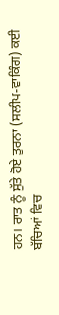ਹਨ। ਰਾਤ ਨੂੰ ਸੁੱਤੇ ਹੋਏ ਤੁਰਨਾ (ਸਲੀਪ-ਵਾਕਿੰਗ) ਕਈ ਬੱਚਿਆਂ ਵਿਚ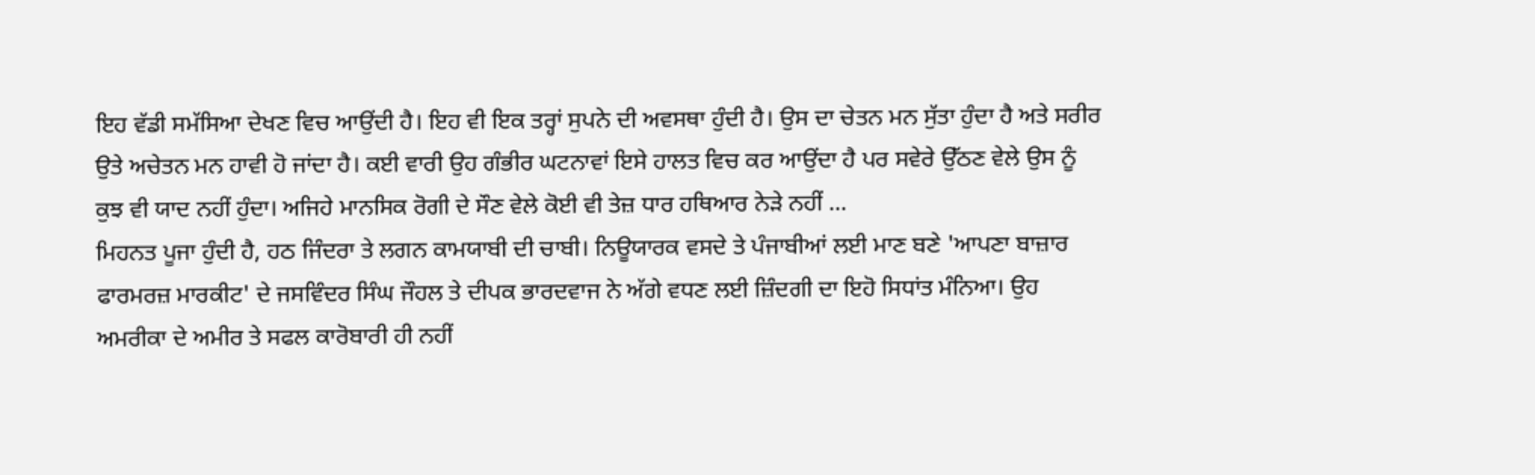ਇਹ ਵੱਡੀ ਸਮੱਸਿਆ ਦੇਖਣ ਵਿਚ ਆਉਂਦੀ ਹੈ। ਇਹ ਵੀ ਇਕ ਤਰ੍ਹਾਂ ਸੁਪਨੇ ਦੀ ਅਵਸਥਾ ਹੁੰਦੀ ਹੈ। ਉਸ ਦਾ ਚੇਤਨ ਮਨ ਸੁੱਤਾ ਹੁੰਦਾ ਹੈ ਅਤੇ ਸਰੀਰ ਉਤੇ ਅਚੇਤਨ ਮਨ ਹਾਵੀ ਹੋ ਜਾਂਦਾ ਹੈ। ਕਈ ਵਾਰੀ ਉਹ ਗੰਭੀਰ ਘਟਨਾਵਾਂ ਇਸੇ ਹਾਲਤ ਵਿਚ ਕਰ ਆਉਂਦਾ ਹੈ ਪਰ ਸਵੇਰੇ ਉੱਠਣ ਵੇਲੇ ਉਸ ਨੂੰ ਕੁਝ ਵੀ ਯਾਦ ਨਹੀਂ ਹੁੰਦਾ। ਅਜਿਹੇ ਮਾਨਸਿਕ ਰੋਗੀ ਦੇ ਸੌਣ ਵੇਲੇ ਕੋਈ ਵੀ ਤੇਜ਼ ਧਾਰ ਹਥਿਆਰ ਨੇੜੇ ਨਹੀਂ ...
ਮਿਹਨਤ ਪੂਜਾ ਹੁੰਦੀ ਹੈ, ਹਠ ਜਿੰਦਰਾ ਤੇ ਲਗਨ ਕਾਮਯਾਬੀ ਦੀ ਚਾਬੀ। ਨਿਊਯਾਰਕ ਵਸਦੇ ਤੇ ਪੰਜਾਬੀਆਂ ਲਈ ਮਾਣ ਬਣੇ 'ਆਪਣਾ ਬਾਜ਼ਾਰ ਫਾਰਮਰਜ਼ ਮਾਰਕੀਟ' ਦੇ ਜਸਵਿੰਦਰ ਸਿੰਘ ਜੌਹਲ ਤੇ ਦੀਪਕ ਭਾਰਦਵਾਜ ਨੇ ਅੱਗੇ ਵਧਣ ਲਈ ਜ਼ਿੰਦਗੀ ਦਾ ਇਹੋ ਸਿਧਾਂਤ ਮੰਨਿਆ। ਉਹ ਅਮਰੀਕਾ ਦੇ ਅਮੀਰ ਤੇ ਸਫਲ ਕਾਰੋਬਾਰੀ ਹੀ ਨਹੀਂ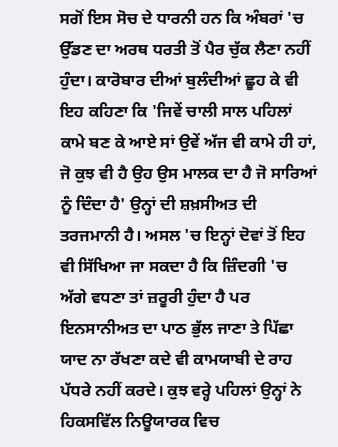ਸਗੋਂ ਇਸ ਸੋਚ ਦੇ ਧਾਰਨੀ ਹਨ ਕਿ ਅੰਬਰਾਂ 'ਚ ਉੱਡਣ ਦਾ ਅਰਥ ਧਰਤੀ ਤੋਂ ਪੈਰ ਚੁੱਕ ਲੈਣਾ ਨਹੀਂ ਹੁੰਦਾ। ਕਾਰੋਬਾਰ ਦੀਆਂ ਬੁਲੰਦੀਆਂ ਛੂਹ ਕੇ ਵੀ ਇਹ ਕਹਿਣਾ ਕਿ 'ਜਿਵੇਂ ਚਾਲੀ ਸਾਲ ਪਹਿਲਾਂ ਕਾਮੇ ਬਣ ਕੇ ਆਏ ਸਾਂ ਉਵੇਂ ਅੱਜ ਵੀ ਕਾਮੇ ਹੀ ਹਾਂ, ਜੋ ਕੁਝ ਵੀ ਹੈ ਉਹ ਉਸ ਮਾਲਕ ਦਾ ਹੈ ਜੋ ਸਾਰਿਆਂ ਨੂੰ ਦਿੰਦਾ ਹੈ' ਉਨ੍ਹਾਂ ਦੀ ਸ਼ਖ਼ਸੀਅਤ ਦੀ ਤਰਜਮਾਨੀ ਹੈ। ਅਸਲ 'ਚ ਇਨ੍ਹਾਂ ਦੋਵਾਂ ਤੋਂ ਇਹ ਵੀ ਸਿੱਖਿਆ ਜਾ ਸਕਦਾ ਹੈ ਕਿ ਜ਼ਿੰਦਗੀ 'ਚ ਅੱਗੇ ਵਧਣਾ ਤਾਂ ਜ਼ਰੂਰੀ ਹੁੰਦਾ ਹੈ ਪਰ ਇਨਸਾਨੀਅਤ ਦਾ ਪਾਠ ਭੁੱਲ ਜਾਣਾ ਤੇ ਪਿੱਛਾ ਯਾਦ ਨਾ ਰੱਖਣਾ ਕਦੇ ਵੀ ਕਾਮਯਾਬੀ ਦੇ ਰਾਹ ਪੱਧਰੇ ਨਹੀਂ ਕਰਦੇ। ਕੁਝ ਵਰ੍ਹੇ ਪਹਿਲਾਂ ਉਨ੍ਹਾਂ ਨੇ ਹਿਕਸਵਿੱਲ ਨਿਊਯਾਰਕ ਵਿਚ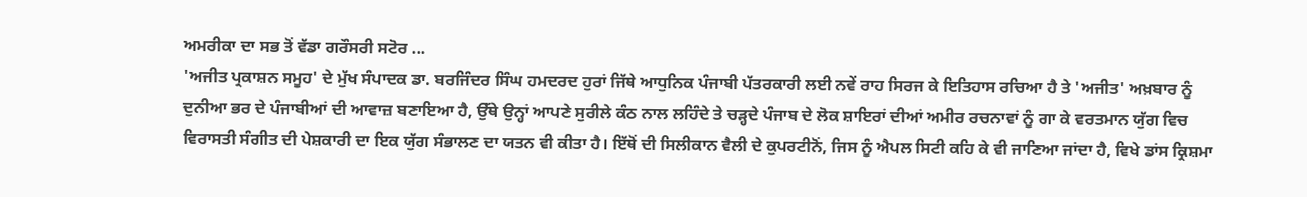ਅਮਰੀਕਾ ਦਾ ਸਭ ਤੋਂ ਵੱਡਾ ਗਰੌਸਰੀ ਸਟੋਰ ...
'ਅਜੀਤ ਪ੍ਰਕਾਸ਼ਨ ਸਮੂਹ' ਦੇ ਮੁੱਖ ਸੰਪਾਦਕ ਡਾ. ਬਰਜਿੰਦਰ ਸਿੰਘ ਹਮਦਰਦ ਹੁਰਾਂ ਜਿੱਥੇ ਆਧੁਨਿਕ ਪੰਜਾਬੀ ਪੱਤਰਕਾਰੀ ਲਈ ਨਵੇਂ ਰਾਹ ਸਿਰਜ ਕੇ ਇਤਿਹਾਸ ਰਚਿਆ ਹੈ ਤੇ 'ਅਜੀਤ' ਅਖ਼ਬਾਰ ਨੂੰ ਦੁਨੀਆ ਭਰ ਦੇ ਪੰਜਾਬੀਆਂ ਦੀ ਆਵਾਜ਼ ਬਣਾਇਆ ਹੈ, ਉੱਥੇ ਉਨ੍ਹਾਂ ਆਪਣੇ ਸੁਰੀਲੇ ਕੰਠ ਨਾਲ ਲਹਿੰਦੇ ਤੇ ਚੜ੍ਹਦੇ ਪੰਜਾਬ ਦੇ ਲੋਕ ਸ਼ਾਇਰਾਂ ਦੀਆਂ ਅਮੀਰ ਰਚਨਾਵਾਂ ਨੂੰ ਗਾ ਕੇ ਵਰਤਮਾਨ ਯੁੱਗ ਵਿਚ ਵਿਰਾਸਤੀ ਸੰਗੀਤ ਦੀ ਪੇਸ਼ਕਾਰੀ ਦਾ ਇਕ ਯੁੱਗ ਸੰਭਾਲਣ ਦਾ ਯਤਨ ਵੀ ਕੀਤਾ ਹੈ। ਇੱਥੋਂ ਦੀ ਸਿਲੀਕਾਨ ਵੈਲੀ ਦੇ ਕੁਪਰਟੀਨੋਂ, ਜਿਸ ਨੂੰ ਐਪਲ ਸਿਟੀ ਕਹਿ ਕੇ ਵੀ ਜਾਣਿਆ ਜਾਂਦਾ ਹੈ, ਵਿਖੇ ਡਾਂਸ ਕ੍ਰਿਸ਼ਮਾ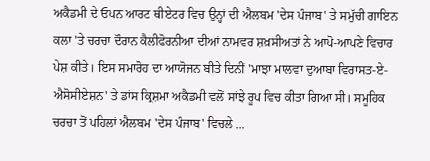ਅਕੈਡਮੀ ਦੇ ਓਪਨ ਆਰਟ ਥੀਏਟਰ ਵਿਚ ਉਨ੍ਹਾਂ ਦੀ ਐਲਬਮ 'ਦੇਸ ਪੰਜਾਬ' ਤੇ ਸਮੁੱਚੀ ਗਾਇਨ ਕਲਾ 'ਤੇ ਚਰਚਾ ਦੌਰਾਨ ਕੈਲੀਫੋਰਨੀਆ ਦੀਆਂ ਨਾਮਵਰ ਸ਼ਖ਼ਸੀਅਤਾਂ ਨੇ ਆਪੋ-ਆਪਣੇ ਵਿਚਾਰ ਪੇਸ਼ ਕੀਤੇ। ਇਸ ਸਮਾਰੋਹ ਦਾ ਆਯੋਜਨ ਬੀਤੇ ਦਿਨੀਂ 'ਮਾਝਾ ਮਾਲਵਾ ਦੁਆਬਾ ਵਿਰਾਸਤ-ਏ-ਐਸੋਸੀਏਸ਼ਨ' ਤੇ ਡਾਂਸ ਕ੍ਰਿਸ਼ਮਾ ਅਕੈਡਮੀ ਵਲੋਂ ਸਾਂਝੇ ਰੂਪ ਵਿਚ ਕੀਤਾ ਗਿਆ ਸੀ। ਸਮੂਹਿਕ ਚਰਚਾ ਤੋਂ ਪਹਿਲਾਂ ਐਲਬਮ 'ਦੇਸ ਪੰਜਾਬ' ਵਿਚਲੇ ...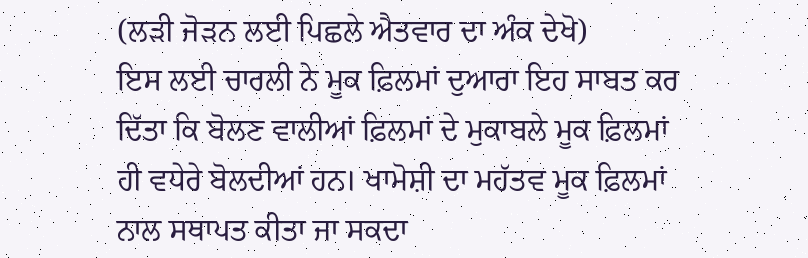(ਲੜੀ ਜੋੜਨ ਲਈ ਪਿਛਲੇ ਐਤਵਾਰ ਦਾ ਅੰਕ ਦੇਖੋ)
ਇਸ ਲਈ ਚਾਰਲੀ ਨੇ ਮੂਕ ਫ਼ਿਲਮਾਂ ਦੁਆਰਾ ਇਹ ਸਾਬਤ ਕਰ ਦਿੱਤਾ ਕਿ ਬੋਲਣ ਵਾਲੀਆਂ ਫ਼ਿਲਮਾਂ ਦੇ ਮੁਕਾਬਲੇ ਮੂਕ ਫ਼ਿਲਮਾਂ ਹੀ ਵਧੇਰੇ ਬੋਲਦੀਆਂ ਹਨ। ਖਾਮੋਸ਼ੀ ਦਾ ਮਹੱਤਵ ਮੂਕ ਫ਼ਿਲਮਾਂ ਨਾਲ ਸਥਾਪਤ ਕੀਤਾ ਜਾ ਸਕਦਾ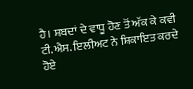ਹੈ। ਸ਼ਬਦਾਂ ਦੇ ਵਾਧੂ ਹੋਣ ਤੋਂ ਅੱਕ ਕੇ ਕਵੀ ਟੀ.ਐਸ. ਇਲੀਅਟ ਨੇ ਸ਼ਿਕਾਇਤ ਕਰਦੇ ਹੋਏ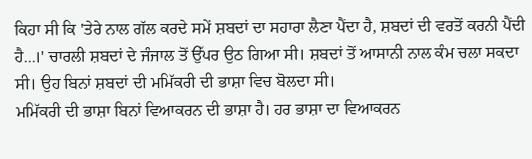ਕਿਹਾ ਸੀ ਕਿ 'ਤੇਰੇ ਨਾਲ ਗੱਲ ਕਰਦੇ ਸਮੇਂ ਸ਼ਬਦਾਂ ਦਾ ਸਹਾਰਾ ਲੈਣਾ ਪੈਂਦਾ ਹੈ, ਸ਼ਬਦਾਂ ਦੀ ਵਰਤੋਂ ਕਰਨੀ ਪੈਂਦੀ ਹੈ...।' ਚਾਰਲੀ ਸ਼ਬਦਾਂ ਦੇ ਜੰਜਾਲ ਤੋਂ ਉੱਪਰ ਉਠ ਗਿਆ ਸੀ। ਸ਼ਬਦਾਂ ਤੋਂ ਆਸਾਨੀ ਨਾਲ ਕੰਮ ਚਲਾ ਸਕਦਾ ਸੀ। ਉਹ ਬਿਨਾਂ ਸ਼ਬਦਾਂ ਦੀ ਮਮਿੱਕਰੀ ਦੀ ਭਾਸ਼ਾ ਵਿਚ ਬੋਲਦਾ ਸੀ।
ਮਮਿੱਕਰੀ ਦੀ ਭਾਸ਼ਾ ਬਿਨਾਂ ਵਿਆਕਰਨ ਦੀ ਭਾਸ਼ਾ ਹੈ। ਹਰ ਭਾਸ਼ਾ ਦਾ ਵਿਆਕਰਨ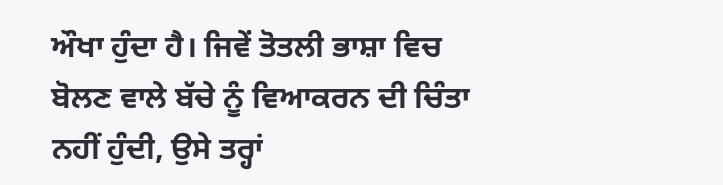ਔਖਾ ਹੁੰਦਾ ਹੈ। ਜਿਵੇਂ ਤੋਤਲੀ ਭਾਸ਼ਾ ਵਿਚ ਬੋਲਣ ਵਾਲੇ ਬੱਚੇ ਨੂੰ ਵਿਆਕਰਨ ਦੀ ਚਿੰਤਾ ਨਹੀਂ ਹੁੰਦੀ, ਉਸੇ ਤਰ੍ਹਾਂ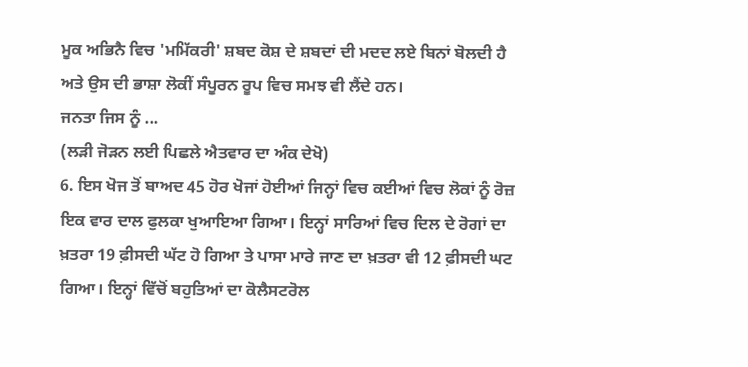ਮੂਕ ਅਭਿਨੈ ਵਿਚ 'ਮਮਿੱਕਰੀ' ਸ਼ਬਦ ਕੋਸ਼ ਦੇ ਸ਼ਬਦਾਂ ਦੀ ਮਦਦ ਲਏ ਬਿਨਾਂ ਬੋਲਦੀ ਹੈ ਅਤੇ ਉਸ ਦੀ ਭਾਸ਼ਾ ਲੋਕੀਂ ਸੰਪੂਰਨ ਰੂਪ ਵਿਚ ਸਮਝ ਵੀ ਲੈਂਦੇ ਹਨ।
ਜਨਤਾ ਜਿਸ ਨੂੰ ...
(ਲੜੀ ਜੋੜਨ ਲਈ ਪਿਛਲੇ ਐਤਵਾਰ ਦਾ ਅੰਕ ਦੇਖੋ)
6. ਇਸ ਖੋਜ ਤੋਂ ਬਾਅਦ 45 ਹੋਰ ਖੋਜਾਂ ਹੋਈਆਂ ਜਿਨ੍ਹਾਂ ਵਿਚ ਕਈਆਂ ਵਿਚ ਲੋਕਾਂ ਨੂੰ ਰੋਜ਼ ਇਕ ਵਾਰ ਦਾਲ ਫੁਲਕਾ ਖੁਆਇਆ ਗਿਆ। ਇਨ੍ਹਾਂ ਸਾਰਿਆਂ ਵਿਚ ਦਿਲ ਦੇ ਰੋਗਾਂ ਦਾ ਖ਼ਤਰਾ 19 ਫ਼ੀਸਦੀ ਘੱਟ ਹੋ ਗਿਆ ਤੇ ਪਾਸਾ ਮਾਰੇ ਜਾਣ ਦਾ ਖ਼ਤਰਾ ਵੀ 12 ਫ਼ੀਸਦੀ ਘਟ ਗਿਆ। ਇਨ੍ਹਾਂ ਵਿੱਚੋਂ ਬਹੁਤਿਆਂ ਦਾ ਕੋਲੈਸਟਰੋਲ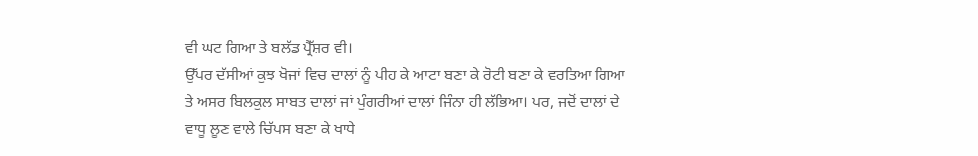ਵੀ ਘਟ ਗਿਆ ਤੇ ਬਲੱਡ ਪ੍ਰੈੱਸ਼ਰ ਵੀ।
ਉੱਪਰ ਦੱਸੀਆਂ ਕੁਝ ਖੋਜਾਂ ਵਿਚ ਦਾਲਾਂ ਨੂੰ ਪੀਹ ਕੇ ਆਟਾ ਬਣਾ ਕੇ ਰੋਟੀ ਬਣਾ ਕੇ ਵਰਤਿਆ ਗਿਆ ਤੇ ਅਸਰ ਬਿਲਕੁਲ ਸਾਬਤ ਦਾਲਾਂ ਜਾਂ ਪੁੰਗਰੀਆਂ ਦਾਲਾਂ ਜਿੰਨਾ ਹੀ ਲੱਭਿਆ। ਪਰ, ਜਦੋਂ ਦਾਲਾਂ ਦੇ ਵਾਧੂ ਲੂਣ ਵਾਲੇ ਚਿੱਪਸ ਬਣਾ ਕੇ ਖਾਧੇ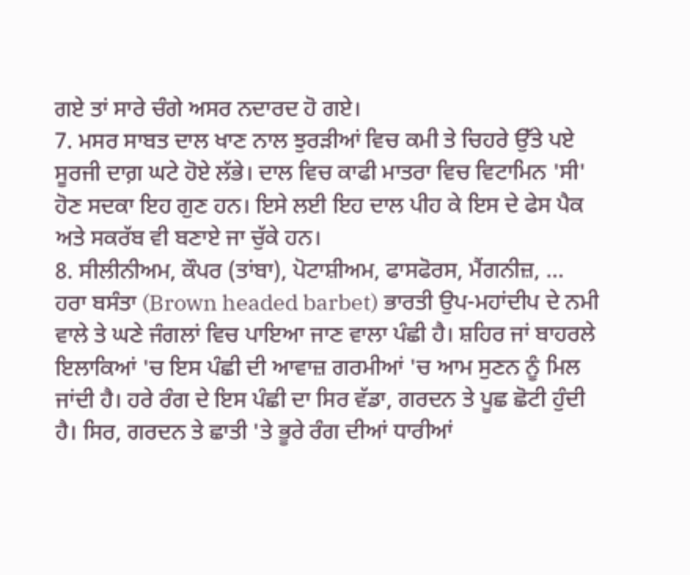ਗਏ ਤਾਂ ਸਾਰੇ ਚੰਗੇ ਅਸਰ ਨਦਾਰਦ ਹੋ ਗਏ।
7. ਮਸਰ ਸਾਬਤ ਦਾਲ ਖਾਣ ਨਾਲ ਝੁਰੜੀਆਂ ਵਿਚ ਕਮੀ ਤੇ ਚਿਹਰੇ ਉੱਤੇ ਪਏ ਸੂਰਜੀ ਦਾਗ਼ ਘਟੇ ਹੋਏ ਲੱਭੇ। ਦਾਲ ਵਿਚ ਕਾਫੀ ਮਾਤਰਾ ਵਿਚ ਵਿਟਾਮਿਨ 'ਸੀ' ਹੋਣ ਸਦਕਾ ਇਹ ਗੁਣ ਹਨ। ਇਸੇ ਲਈ ਇਹ ਦਾਲ ਪੀਹ ਕੇ ਇਸ ਦੇ ਫੇਸ ਪੈਕ ਅਤੇ ਸਕਰੱਬ ਵੀ ਬਣਾਏ ਜਾ ਚੁੱਕੇ ਹਨ।
8. ਸੀਲੀਨੀਅਮ, ਕੌਪਰ (ਤਾਂਬਾ), ਪੋਟਾਸ਼ੀਅਮ, ਫਾਸਫੋਰਸ, ਮੈਂਗਨੀਜ਼, ...
ਹਰਾ ਬਸੰਤਾ (Brown headed barbet) ਭਾਰਤੀ ਉਪ-ਮਹਾਂਦੀਪ ਦੇ ਨਮੀ ਵਾਲੇ ਤੇ ਘਣੇ ਜੰਗਲਾਂ ਵਿਚ ਪਾਇਆ ਜਾਣ ਵਾਲਾ ਪੰਛੀ ਹੈ। ਸ਼ਹਿਰ ਜਾਂ ਬਾਹਰਲੇ ਇਲਾਕਿਆਂ 'ਚ ਇਸ ਪੰਛੀ ਦੀ ਆਵਾਜ਼ ਗਰਮੀਆਂ 'ਚ ਆਮ ਸੁਣਨ ਨੂੰ ਮਿਲ ਜਾਂਦੀ ਹੈ। ਹਰੇ ਰੰਗ ਦੇ ਇਸ ਪੰਛੀ ਦਾ ਸਿਰ ਵੱਡਾ, ਗਰਦਨ ਤੇ ਪੂਛ ਛੋਟੀ ਹੁੰਦੀ ਹੈ। ਸਿਰ, ਗਰਦਨ ਤੇ ਛਾਤੀ 'ਤੇ ਭੂਰੇ ਰੰਗ ਦੀਆਂ ਧਾਰੀਆਂ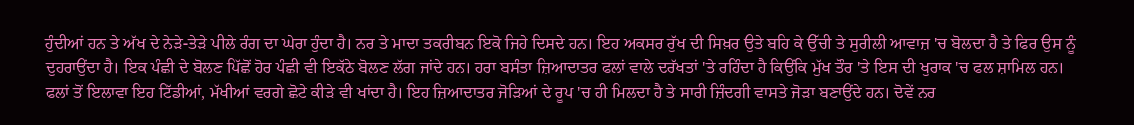ਹੁੰਦੀਆਂ ਹਨ ਤੇ ਅੱਖ ਦੇ ਨੇੜੇ-ਤੇੜੇ ਪੀਲੇ ਰੰਗ ਦਾ ਘੇਰਾ ਹੁੰਦਾ ਹੈ। ਨਰ ਤੇ ਮਾਦਾ ਤਕਰੀਬਨ ਇਕੋ ਜਿਹੇ ਦਿਸਦੇ ਹਨ। ਇਹ ਅਕਸਰ ਰੁੱਖ ਦੀ ਸਿਖ਼ਰ ਉਤੇ ਬਹਿ ਕੇ ਉੱਚੀ ਤੇ ਸੁਰੀਲੀ ਆਵਾਜ਼ 'ਚ ਬੋਲਦਾ ਹੈ ਤੇ ਫਿਰ ਉਸ ਨੂੰ ਦੁਹਰਾਉਂਦਾ ਹੈ। ਇਕ ਪੰਛੀ ਦੇ ਬੋਲਣ ਪਿੱਛੋਂ ਹੋਰ ਪੰਛੀ ਵੀ ਇਕੱਠੇ ਬੋਲਣ ਲੱਗ ਜਾਂਦੇ ਹਨ। ਹਰਾ ਬਸੰਤਾ ਜ਼ਿਆਦਾਤਰ ਫਲਾਂ ਵਾਲੇ ਦਰੱਖਤਾਂ 'ਤੇ ਰਹਿੰਦਾ ਹੈ ਕਿਉਂਕਿ ਮੁੱਖ ਤੌਰ 'ਤੇ ਇਸ ਦੀ ਖੁਰਾਕ 'ਚ ਫਲ ਸ਼ਾਮਿਲ ਹਨ। ਫਲਾਂ ਤੋਂ ਇਲਾਵਾ ਇਹ ਟਿੱਡੀਆਂ, ਮੱਖੀਆਂ ਵਰਗੇ ਛੋਟੇ ਕੀੜੇ ਵੀ ਖਾਂਦਾ ਹੈ। ਇਹ ਜ਼ਿਆਦਾਤਰ ਜੋੜਿਆਂ ਦੇ ਰੂਪ 'ਚ ਹੀ ਮਿਲਦਾ ਹੈ ਤੇ ਸਾਰੀ ਜ਼ਿੰਦਗੀ ਵਾਸਤੇ ਜੋੜਾ ਬਣਾਉਂਦੇ ਹਨ। ਦੋਵੇਂ ਨਰ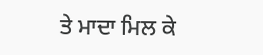ਤੇ ਮਾਦਾ ਮਿਲ ਕੇ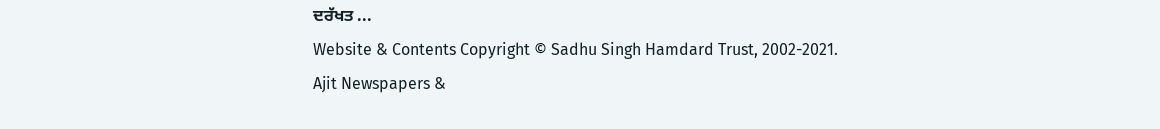ਦਰੱਖਤ ...
Website & Contents Copyright © Sadhu Singh Hamdard Trust, 2002-2021.
Ajit Newspapers &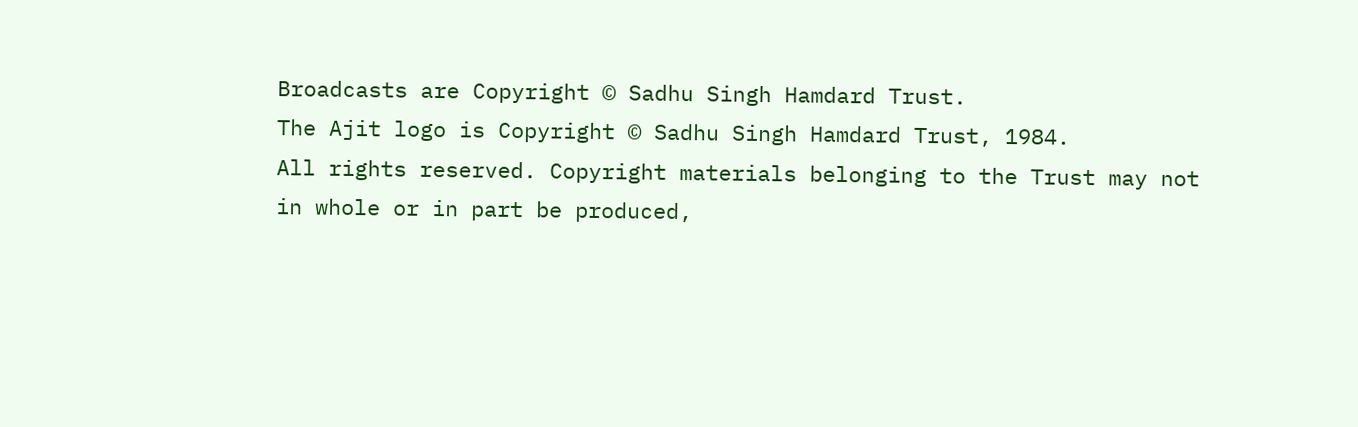Broadcasts are Copyright © Sadhu Singh Hamdard Trust.
The Ajit logo is Copyright © Sadhu Singh Hamdard Trust, 1984.
All rights reserved. Copyright materials belonging to the Trust may not in whole or in part be produced,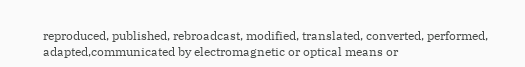reproduced, published, rebroadcast, modified, translated, converted, performed, adapted,communicated by electromagnetic or optical means or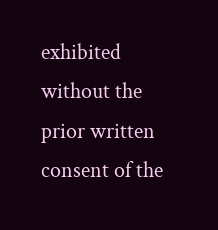exhibited without the prior written consent of the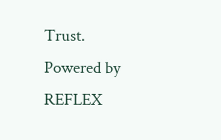Trust.
Powered by REFLEX